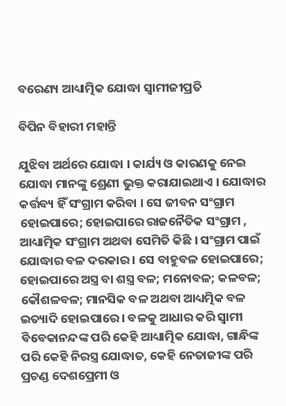ବରେଣ୍ୟ ଆଧ୍ୟାତ୍ମିକ ଯୋଦ୍ଧା ସ୍ୱାମୀଜୀପ୍ରତି

ବିପିନ ବିହାରୀ ମହାନ୍ତି

ଯୁଝିବା ଅର୍ଥରେ ଯୋଦ୍ଧା । କାର୍ଯ୍ୟ ଓ କାରଣକୁ ନେଇ ଯୋଦ୍ଧା ମାନଙ୍କୁ ଶ୍ରେଣୀ ଭୁକ୍ତ କରାଯାଇଥାଏ । ଯୋଦ୍ଧାର କର୍ତ୍ତବ୍ୟ ହିଁ ସଂଗ୍ରାମ କରିବା । ସେ ଜୀବନ ସଂଗ୍ରାମ ହୋଇପାରେ; ହୋଇପାରେ ରାଜନୈତିକ ସଂଗ୍ରାମ , ଆଧ୍ୟାତ୍ମିକ ସଂଗ୍ରାମ ଅଥବା ସେମିତି କିଛି । ସଂଗ୍ରାମ ପାଇଁ ଯୋଦ୍ଧାର ବଳ ଦରକାର । ସେ ବାହୁବଳ ହୋଇପାରେ; ହୋଇପାରେ ଅସ୍ତ୍ର ବା ଶସ୍ତ୍ର ବଳ; ମନୋବଳ; କଳବଳ; କୌଶଳବଳ; ମାନସିକ ବଳ ଅଥବା ଆଧ୍ୟତ୍ମିକ ବଳ ଇତ୍ୟାଦି ହୋଇପାରେ । ବଳକୁ ଆଧାର କରି ସ୍ୱାମୀ ବିବେକାନନ୍ଦଙ୍କ ପରି କେହି ଆଧ୍ୟାତ୍ମିକ ଯୋଦ୍ଧା, ଗାନ୍ଧିଙ୍କ ପରି କେହି ନିରସ୍ତ୍ର ଯୋଦ୍ଧାତ, କେହି ନେତାଜୀଙ୍କ ପରି ପ୍ରଚଣ୍ଡ ଦେଶପ୍ରେମୀ ଓ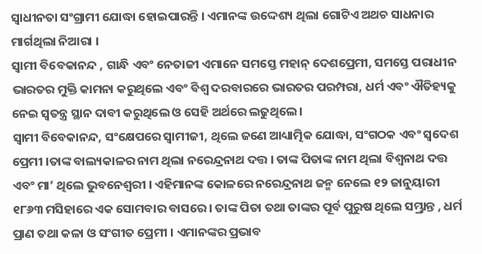ସ୍ୱାଧୀନତା ସଂଗ୍ରାମୀ ଯୋଦ୍ଧା ହୋଇପାରନ୍ତି । ଏମାନଙ୍କ ଉଦ୍ଦେଶ୍ୟ ଥିଲା ଗୋଟିଏ ଅଥଚ ସାଧନାର ମାର୍ଗଥିଲା ନିଆରା ।
ସ୍ୱାମୀ ବିବେକାନନ୍ଦ , ଗାନ୍ଧି ଏବଂ ନେତାଜୀ ଏମାନେ ସମସ୍ତେ ମହାନ୍ ଦେଶପ୍ରେମୀ, ସମସ୍ତେ ପରାଧୀନ ଭାରତର ମୁକ୍ତି କାମନା କରୁଥିଲେ ଏବଂ ବିଶ୍ୱ ଦରବାରରେ ଭାରତର ପରମ୍ପରା, ଧର୍ମ ଏବଂ ଐତିହ୍ୟକୁ ନେଇ ସ୍ୱତନ୍ତ୍ର ସ୍ଥାନ ଦାବୀ କରୁଥିଲେ ଓ ସେହି ଅର୍ଥରେ ଲଢୁଥିଲେ ।
ସ୍ୱାମୀ ବିବେକାନନ୍ଦ, ସଂକ୍ଷେପରେ ସ୍ୱାମୀଜୀ, ଥିଲେ ଜଣେ ଆଧ୍ୟାତ୍ମିକ ଯୋଦ୍ଧା, ସଂଗଠକ ଏବଂ ସ୍ୱଦେଶ ପ୍ରେମୀ ।ତାଙ୍କ ବାଲ୍ୟକାଳର ନାମ ଥିଲା ନରେନ୍ଦ୍ରନାଥ ଦତ୍ତ । ତାଙ୍କ ପିତାଙ୍କ ନାମ ଥିଲା ବିଶ୍ୱନାଥ ଦତ୍ତ ଏବଂ ମା’ ଥିଲେ ଭୁବନେଶ୍ୱରୀ । ଏହିମାନଙ୍କ କୋଳରେ ନରେନ୍ଦ୍ରନାଥ ଜନ୍ମ ନେଲେ ୧୨ ଜାନୁୟାରୀ ୧୮୬୩ ମସିହାରେ ଏକ ସୋମବାର ବାସରେ । ତାଙ୍କ ପିତା ତଥା ତାଙ୍କର ପୂର୍ବ ପୁରୁଷ ଥିଲେ ସମ୍ଭ୍ରାନ୍ତ , ଧର୍ମ ପ୍ରାଣ ତଥା କଳା ଓ ସଂଗୀତ ପ୍ରେମୀ । ଏମାନଙ୍କର ପ୍ରଭାବ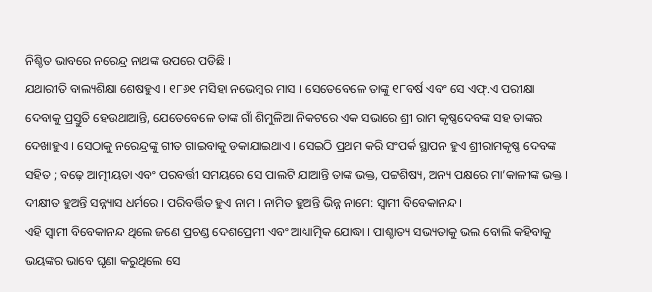ନିଶ୍ଚିତ ଭାବରେ ନରେନ୍ଦ୍ର ନାଥଙ୍କ ଉପରେ ପଡିଛି ।
ଯଥାରୀତି ବାଲ୍ୟଶିକ୍ଷା ଶେଷହୁଏ । ୧୮୬୧ ମସିହା ନଭେମ୍ବର ମାସ । ସେତେବେଳେ ତାଙ୍କୁ ୧୮ବର୍ଷ ଏବଂ ସେ ଏଫ୍‌.ଏ ପରୀକ୍ଷା ଦେବାକୁ ପ୍ରସ୍ତୁତି ହେଉଥାଆନ୍ତି, ଯେତେବେଳେ ତାଙ୍କ ଗାଁ ଶିମୁଳିଆ ନିକଟରେ ଏକ ସଭାରେ ଶ୍ରୀ ରାମ କୃଷ୍ଣଦେବଙ୍କ ସହ ତାଙ୍କର ଦେଖାହୁଏ । ସେଠାକୁ ନରେନ୍ଦ୍ରଙ୍କୁ ଗୀତ ଗାଇବାକୁ ଡକାଯାଇଥାଏ । ସେଇଠି ପ୍ରଥମ କରି ସଂପର୍କ ସ୍ଥାପନ ହୁଏ ଶ୍ରୀରାମକୃଷ୍ଣ ଦେବଙ୍କ ସହିତ ; ବଢ଼େ ଆତ୍ମୀୟତା ଏବଂ ପରବର୍ତ୍ତୀ ସମୟରେ ସେ ପାଲଟି ଯାଆନ୍ତି ତାଙ୍କ ଭକ୍ତ, ପଟ୍ଟଶିଷ୍ୟ, ଅନ୍ୟ ପକ୍ଷରେ ମା’କାଳୀଙ୍କ ଭକ୍ତ । ଦୀକ୍ଷୀତ ହୁଅନ୍ତି ସନ୍ନ୍ୟାସ ଧର୍ମରେ । ପରିବର୍ତ୍ତିତ ହୁଏ ନାମ । ନାମିତ ହୁଅନ୍ତି ଭିନ୍ନ ନାମେ: ସ୍ୱାମୀ ବିବେକାନନ୍ଦ ।
ଏହି ସ୍ୱାମୀ ବିବେକାନନ୍ଦ ଥିଲେ ଜଣେ ପ୍ରଚଣ୍ଡ ଦେଶପ୍ରେମୀ ଏବଂ ଆଧ୍ୟାତ୍ମିକ ଯୋଦ୍ଧା । ପାଶ୍ଚାତ୍ୟ ସଭ୍ୟତାକୁ ଭଲ ବୋଲି କହିବାକୁ ଭୟଙ୍କର ଭାବେ ଘୃଣା କରୁଥିଲେ ସେ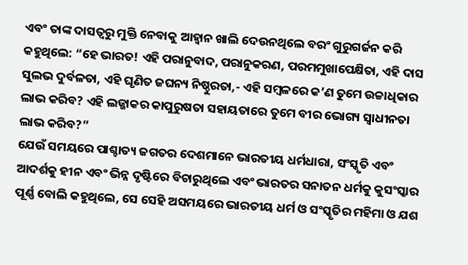ଏବଂ ତାଙ୍କ ଦାସତ୍ୱରୁ ମୁକ୍ତି ନେବାକୁ ଆହ୍ୱାନ ଖାଲି ଦେଉନଥିଲେ ବରଂ ଗୁରୁଗର୍ଜନ କରି କହୁଥିଲେ: “ହେ ଭାରତ! ଏହି ପରାନୁବାଦ, ପରାନୁକରଣ, ପରମମୁଖାପେକ୍ଷିତା, ଏହି ଦାସ ସୁଲଭ ଦୁର୍ବଳତା, ଏହି ଘୃଣିତ ଜଘନ୍ୟ ନିଷ୍ଠୁରତା,- ଏହି ସମ୍ବଳରେ କ’ଣ ତୁମେ ଉଚ୍ଚାଧିକାର ଲାଭ କରିବ? ଏହି ଲଜ୍ଜାକର କାପୁରୁଷତା ସହାୟତାରେ ତୁମେ ବୀର ଭୋଗ୍ୟ ସ୍ୱାଧୀନତା ଲାଭ କରିବ?”
ଯେଉଁ ସମୟରେ ପାଶ୍ଚାତ୍ୟ ଜଗତର ଦେଶମାନେ ଭାରତୀୟ ଧର୍ମଧାରା, ସଂସ୍କୃତି ଏବଂ ଆଦର୍ଶକୁ ହୀନ ଏବଂ ଭିନ୍ନ ଦୃଷ୍ଟିରେ ବିଚାରୁଥିଲେ ଏବଂ ଭାରତର ସନାତନ ଧର୍ମକୁ କୁସଂସ୍କାର ପୂର୍ଣ୍ଣ ବୋଲି କହୁଥିଲେ, ସେ ସେହି ଅସମୟରେ ଭାରତୀୟ ଧର୍ମ ଓ ସଂସ୍କୃତିର ମହିମା ଓ ଯଶ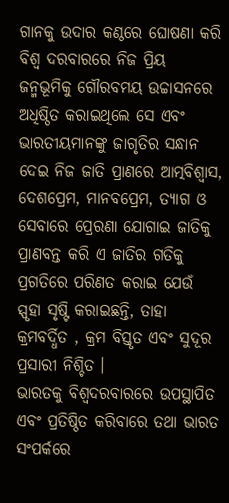ଗାନକୁ ଉଦାର କଣ୍ଠରେ ଘୋଷଣା କରି ବିଶ୍ୱ ଦରବାରରେ ନିଜ ପ୍ରିୟ ଜନ୍ମଭୂମିକୁ ଗୌରବମୟ ଉଚ୍ଚାସନରେ ଅଧିଷ୍ଠିତ କରାଇଥିଲେ ସେ ଏବଂ ଭାରତୀୟମାନଙ୍କୁ ଜାଗୃତିର ସନ୍ଧାନ ଦେଇ ନିଜ ଜାତି ପ୍ରାଣରେ ଆତ୍ମବିଶ୍ୱାସ, ଦେଶପ୍ରେମ, ମାନବପ୍ରେମ, ତ୍ୟାଗ ଓ ସେବାରେ ପ୍ରେରଣା ଯୋଗାଇ ଜାତିକୁ ପ୍ରାଣବନ୍ତ କରି ଏ ଜାତିର ଗତିକୁ ପ୍ରଗତିରେ ପରିଣତ କରାଇ ଯେଉଁ ସ୍ପୃହା ସୃଷ୍ଟି କରାଇଛନ୍ତି, ତାହା କ୍ରମବର୍ଦ୍ଧିତ , କ୍ରମ ବିସ୍ତୃତ ଏବଂ ସୁଦୂର ପ୍ରସାରୀ ନିଶ୍ଚିତ ।
ଭାରତକୁ ବିଶ୍ୱଦରବାରରେ ଉପସ୍ଥାପିତ ଏବଂ ପ୍ରତିଷ୍ଠିତ କରିବାରେ ତଥା ଭାରତ ସଂପର୍କରେ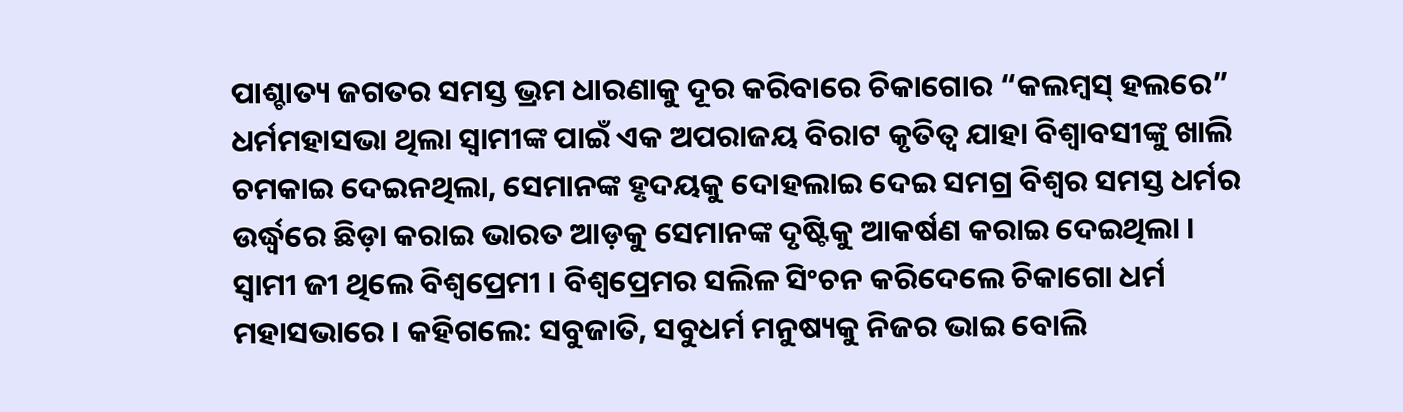ପାଶ୍ଚାତ୍ୟ ଜଗତର ସମସ୍ତ ଭ୍ରମ ଧାରଣାକୁ ଦୂର କରିବାରେ ଚିକାଗୋର “କଲମ୍ବସ୍ ହଲରେ” ଧର୍ମମହାସଭା ଥିଲା ସ୍ୱାମୀଙ୍କ ପାଇଁ ଏକ ଅପରାଜୟ ବିରାଟ କୃତିତ୍ୱ ଯାହା ବିଶ୍ୱାବସୀଙ୍କୁ ଖାଲି ଚମକାଇ ଦେଇନଥିଲା, ସେମାନଙ୍କ ହୃଦୟକୁ ଦୋହଲାଇ ଦେଇ ସମଗ୍ର ବିଶ୍ୱର ସମସ୍ତ ଧର୍ମର ଉର୍ଦ୍ଧ୍ୱରେ ଛିଡ଼ା କରାଇ ଭାରତ ଆଡ଼କୁ ସେମାନଙ୍କ ଦୃଷ୍ଟିକୁ ଆକର୍ଷଣ କରାଇ ଦେଇଥିଲା ।
ସ୍ୱାମୀ ଜୀ ଥିଲେ ବିଶ୍ୱପ୍ରେମୀ । ବିଶ୍ୱପ୍ରେମର ସଲିଳ ସିଂଚନ କରିଦେଲେ ଚିକାଗୋ ଧର୍ମ ମହାସଭାରେ । କହିଗଲେ: ସବୁଜାତି, ସବୁଧର୍ମ ମନୁଷ୍ୟକୁ ନିଜର ଭାଇ ବୋଲି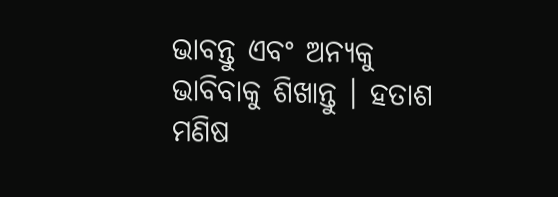ଭାବନ୍ତୁ ଏବଂ ଅନ୍ୟକୁ ଭାବିବାକୁ ଶିଖାନ୍ତୁ । ହତାଶ ମଣିଷ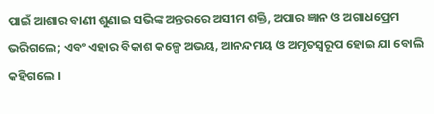ପାଇଁ ଆଶାର ବାଣୀ ଶୁଣାଇ ସଭିଙ୍କ ଅନ୍ତରରେ ଅସୀମ ଶକ୍ତି, ଅପାର ଜ୍ଞାନ ଓ ଅଗାଧପ୍ରେମ ଭରିଗଲେ; ଏବଂ ଏହାର ବିକାଶ କଳ୍ପେ ଅଭୟ, ଆନନ୍ଦମୟ ଓ ଅମୃତସ୍ୱରୂପ ହୋଇ ଯା ବୋଲି କହିଗଲେ ।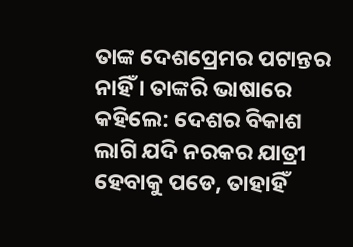ତାଙ୍କ ଦେଶପ୍ରେମର ପଟାନ୍ତର ନାହିଁ । ତାଙ୍କରି ଭାଷାରେ କହିଲେ: ଦେଶର ବିକାଶ ଲାଗି ଯଦି ନରକର ଯାତ୍ରୀ ହେବାକୁ ପଡେ, ତାହାହିଁ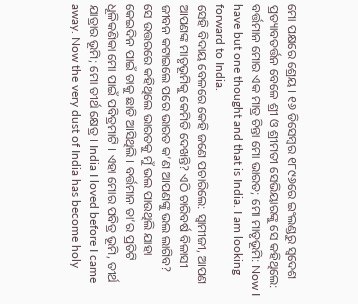ମୋ ପକ୍ଷରେ ଶ୍ରେୟ । ୧୬ ଡିସେମ୍ବର ୧୮୯୬ରେ ଇଂଲଣ୍ଡରୁ ସ୍ୱଦେଶ ପ୍ରତ୍ୟାବତର୍ତ୍ତନ ବେଳେ ଶ୍ରୀ ଓ ଶ୍ରୀମତୀ ସେଭିୟାରଙ୍କୁ ସେ କହିଥିଲେ: ବର୍ତ୍ତମାନ ମୋର ଏକ ମାତ୍ର ଚିନ୍ତା ମୋ ଭାରତ; ମୋ ମାତୃଭୂମି: Now I have but one thought and that is India. I am looking forward to India.
ସେହି ବିଦାୟ ବେଳରେ କେହି ଜଣେ ପଚାରିଲେ: ସ୍ୱାମୀଜୀ, ଆପଣ ଆପଣଙ୍କ ମାତୃଭୂମିକୁ କେମିତି ଦେଖନ୍ତି? ଏଠି ଚାରିବର୍ଷ ବିଳାସୀ ଜୀବନ କଟାଇଲେ ପରେ ଭାରତ କ’ଣ ଆପଣଙ୍କୁ ଭଲ ଲାଗିବ?
ସେ ଉତ୍ତରରେ କହିଥିଲେ ଭାରତକୁ ମୁଁ ଭଲ ପାଉଥିଲି ଯାହା କେଇଦିନ ପାଇଁ ତାକୁ ଛାଡି ଆସିଥିଲି । ବର୍ତ୍ତମାନ ତା’ର ପ୍ରତିଟି ଧୂଳିକଣିକା ମୋ ପାଇଁ ପବିତ୍ରମାଟି । ଏହା ମୋର ପବିତ୍ର ଭୂମି, ତୀର୍ଥ ଯାତ୍ରାର ଭୂମି; ମୋ ତୀର୍ଥ କ୍ଷେତ୍ର । India I loved before I came away. Now the very dust of India has become holy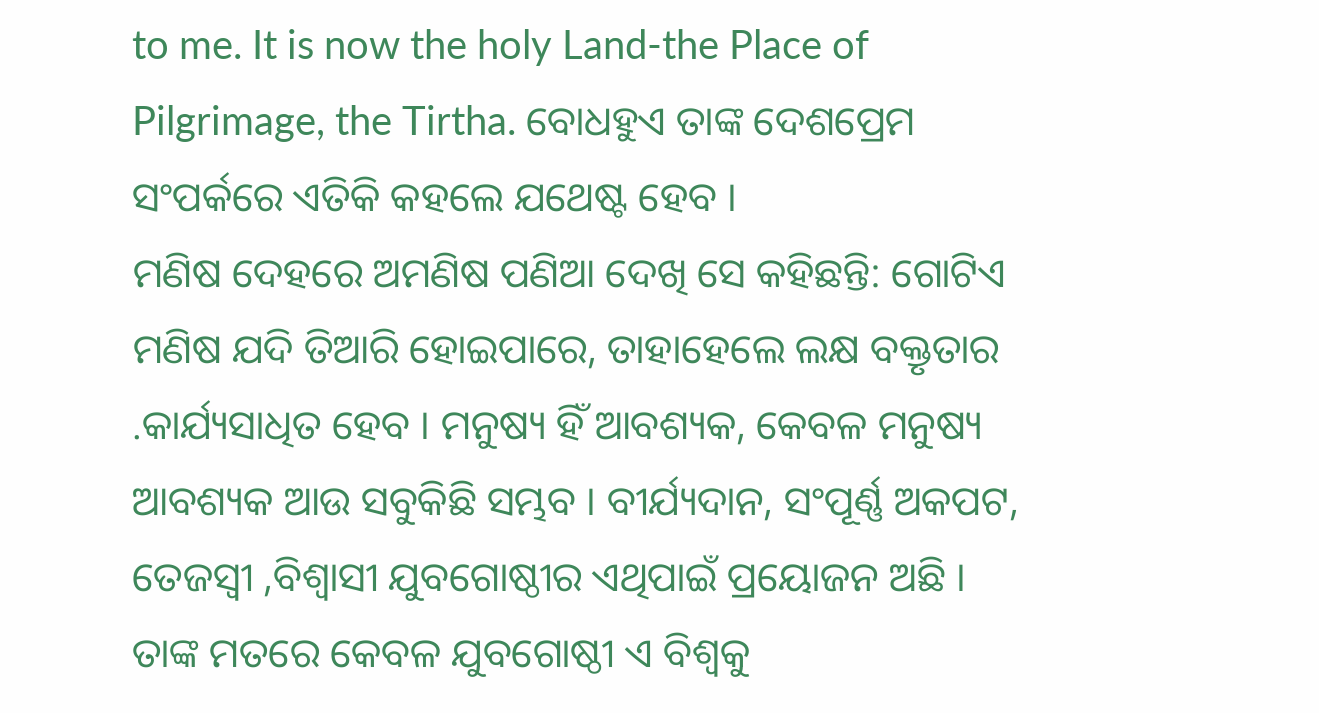to me. It is now the holy Land-the Place of Pilgrimage, the Tirtha. ବୋଧହୁଏ ତାଙ୍କ ଦେଶପ୍ରେମ ସଂପର୍କରେ ଏତିକି କହଲେ ଯଥେଷ୍ଟ ହେବ ।
ମଣିଷ ଦେହରେ ଅମଣିଷ ପଣିଆ ଦେଖି ସେ କହିଛନ୍ତି: ଗୋଟିଏ ମଣିଷ ଯଦି ତିଆରି ହୋଇପାରେ, ତାହାହେଲେ ଲକ୍ଷ ବକ୍ତୃତାର .କାର୍ଯ୍ୟସାଧିତ ହେବ । ମନୁଷ୍ୟ ହିଁ ଆବଶ୍ୟକ, କେବଳ ମନୁଷ୍ୟ ଆବଶ୍ୟକ ଆଉ ସବୁକିଛି ସମ୍ଭବ । ବୀର୍ଯ୍ୟଦାନ, ସଂପୂର୍ଣ୍ଣ ଅକପଟ, ତେଜସ୍ୱୀ ,ବିଶ୍ୱାସୀ ଯୁବଗୋଷ୍ଠୀର ଏଥିପାଇଁ ପ୍ରୟୋଜନ ଅଛି ।
ତାଙ୍କ ମତରେ କେବଳ ଯୁବଗୋଷ୍ଠୀ ଏ ବିଶ୍ୱକୁ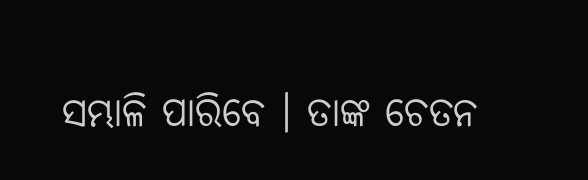ସମ୍ଭାଳି ପାରିବେ । ତାଙ୍କ ଚେତନ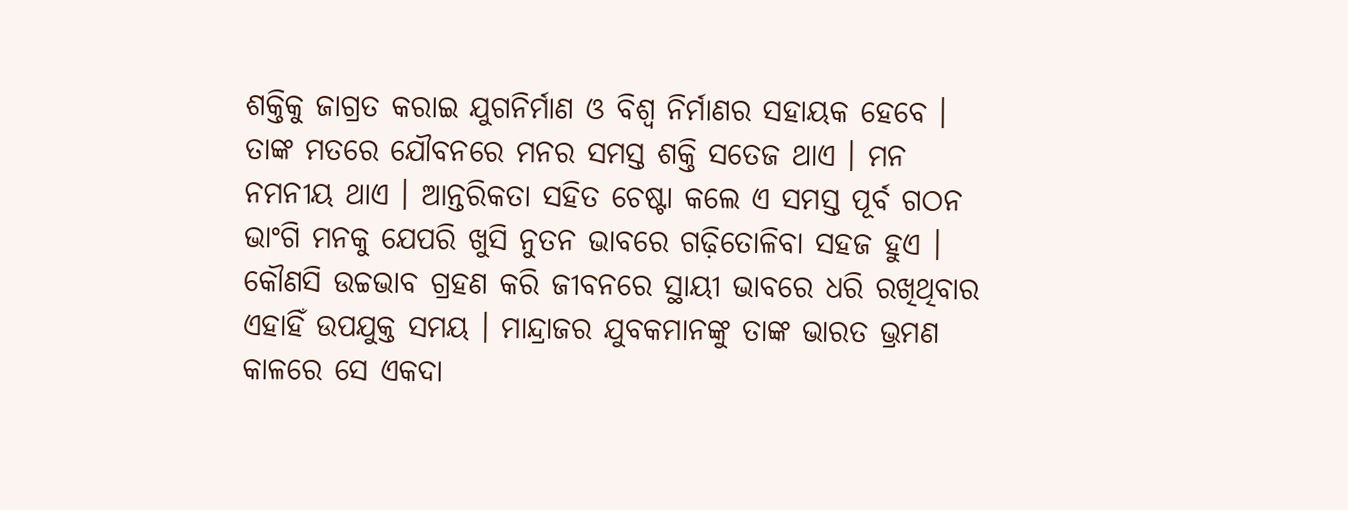ଶକ୍ତିକୁ ଜାଗ୍ରତ କରାଇ ଯୁଗନିର୍ମାଣ ଓ ବିଶ୍ୱ ନିର୍ମାଣର ସହାୟକ ହେବେ । ତାଙ୍କ ମତରେ ଯୌବନରେ ମନର ସମସ୍ତ ଶକ୍ତି ସତେଜ ଥାଏ । ମନ ନମନୀୟ ଥାଏ । ଆନ୍ତରିକତା ସହିତ ଚେଷ୍ଟା କଲେ ଏ ସମସ୍ତ ପୂର୍ବ ଗଠନ ଭାଂଗି ମନକୁ ଯେପରି ଖୁସି ନୁତନ ଭାବରେ ଗଢ଼ିତୋଳିବା ସହଜ ହୁଏ । କୌଣସି ଉଚ୍ଚଭାବ ଗ୍ରହଣ କରି ଜୀବନରେ ସ୍ଥାୟୀ ଭାବରେ ଧରି ରଖିଥିବାର ଏହାହିଁ ଉପଯୁକ୍ତ ସମୟ । ମାନ୍ଦ୍ରାଜର ଯୁବକମାନଙ୍କୁ ତାଙ୍କ ଭାରତ ଭ୍ରମଣ କାଳରେ ସେ ଏକଦା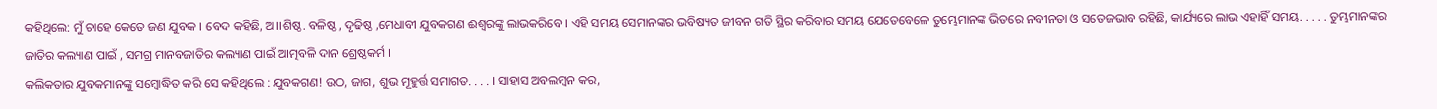କହିଥିଲେ: ମୁଁ ଚାହେ କେତେ ଜଣ ଯୁବକ । ବେଦ କହିଛି, ଅ।।ଶିଷ୍ଠ. ବଳିଷ୍ଠ , ଦୃଢିଷ୍ଠ ,ମେଧାବୀ ଯୁବକଗଣ ଈଶ୍ୱରଙ୍କୁ ଲାଭକରିବେ । ଏହି ସମୟ ସେମାନଙ୍କର ଭବିଷ୍ୟତ ଜୀବନ ଗତି ସ୍ଥିର କରିବାର ସମୟ ଯେତେବେଳେ ତୁମ୍ଭେମାନଙ୍କ ଭିତରେ ନବୀନତା ଓ ସତେଜଭାବ ରହିଛି, କାର୍ଯ୍ୟରେ ଲାଭ ଏହାହିଁ ସମୟ. . . . . ତୁମ୍ଭମାନଙ୍କର ଜାତିର କଲ୍ୟାଣ ପାଇଁ , ସମଗ୍ର ମାନବଜାତିର କଲ୍ୟାଣ ପାଇଁ ଆତ୍ମବଳି ଦାନ ଶ୍ରେଷ୍ଠକର୍ମ ।
କଲିକତାର ଯୁବକମାନଙ୍କୁ ସମ୍ବୋଦ୍ଧିତ କରି ସେ କହିଥିଲେ : ଯୁବକଗଣ! ଉଠ, ଜାଗ, ଶୁଭ ମୂହୁର୍ତ୍ତ ସମାଗତ. . . . । ସାହାସ ଅବଲମ୍ବନ କର,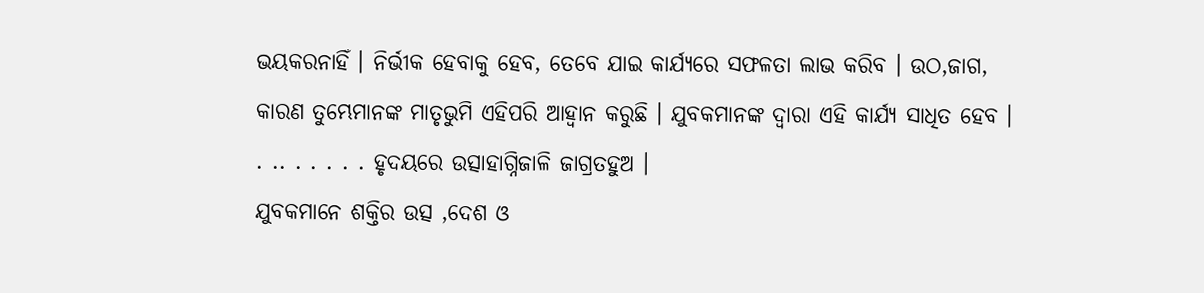ଭୟକରନାହିଁ । ନିର୍ଭୀକ ହେବାକୁ ହେବ, ତେବେ ଯାଇ କାର୍ଯ୍ୟରେ ସଫଳତା ଲାଭ କରିବ । ଉଠ,ଜାଗ, କାରଣ ତୁମ୍ଭେମାନଙ୍କ ମାତୃଭୁମି ଏହିପରି ଆହ୍ୱାନ କରୁଛି । ଯୁବକମାନଙ୍କ ଦ୍ୱାରା ଏହି କାର୍ଯ୍ୟ ସାଧିତ ହେବ । . .. . . . . . ହୃଦୟରେ ଉତ୍ସାହାଗ୍ନିଜାଳି ଜାଗ୍ରତହୁଅ ।
ଯୁବକମାନେ ଶକ୍ତିର ଉତ୍ସ ,ଦେଶ ଓ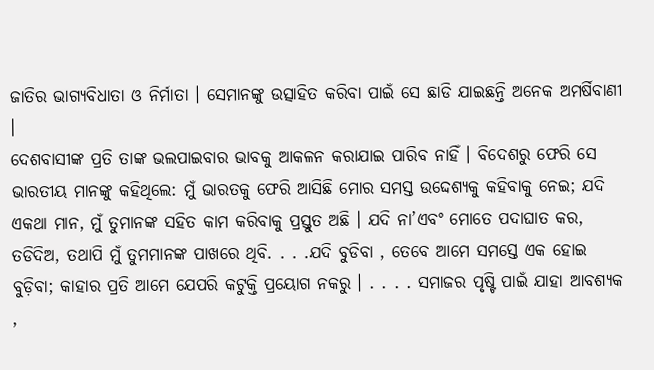ଜାତିର ଭାଗ୍ୟବିଧାତା ଓ ନିର୍ମାତା । ସେମାନଙ୍କୁ ଉତ୍ସାହିତ କରିବା ପାଇଁ ସେ ଛାଡି ଯାଇଛନ୍ତି ଅନେକ ଅମର୍ଷିବାଣୀ ।
ଦେଶବାସୀଙ୍କ ପ୍ରତି ତାଙ୍କ ଭଲପାଇବାର ଭାବକୁ ଆକଳନ କରାଯାଇ ପାରିବ ନାହିଁ । ବିଦେଶରୁ ଫେରି ସେ ଭାରତୀୟ ମାନଙ୍କୁ କହିଥିଲେ: ମୁଁ ଭାରତକୁ ଫେରି ଆସିଛି ମୋର ସମସ୍ତ ଉଦ୍ଦେଶ୍ୟକୁ କହିବାକୁ ନେଇ; ଯଦି ଏକଥା ମାନ, ମୁଁ ତୁମାନଙ୍କ ସହିତ କାମ କରିବାକୁ ପ୍ରସ୍ତୁତ ଅଛି । ଯଦି ନା’ଏବଂ ମୋତେ ପଦାଘାତ କର, ତଡିଦିଅ, ତଥାପି ମୁଁ ତୁମମାନଙ୍କ ପାଖରେ ଥିବି. . . .ଯଦି ବୁଡିବା , ତେବେ ଆମେ ସମସ୍ତେ ଏକ ହୋଇ ବୁଡ଼ିବା; କାହାର ପ୍ରତି ଆମେ ଯେପରି କଟୁକ୍ତି ପ୍ରୟୋଗ ନକରୁ । . . . . ସମାଜର ପୃଷ୍ଟି ପାଇଁ ଯାହା ଆବଶ୍ୟକ ,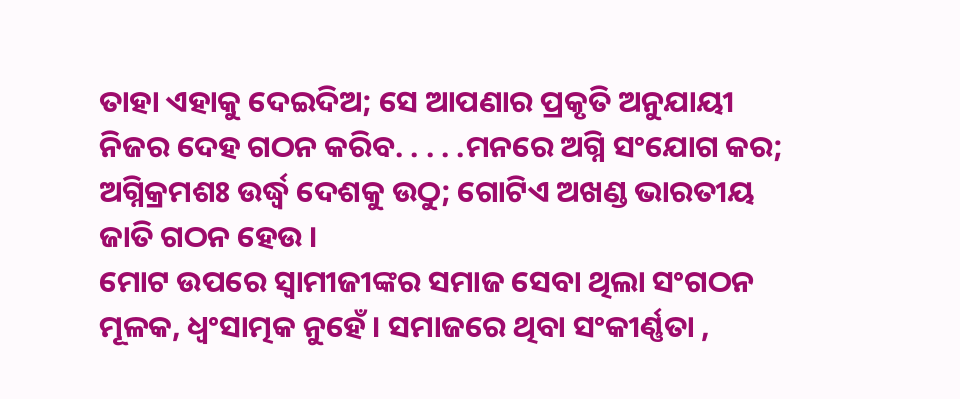ତାହା ଏହାକୁ ଦେଇଦିଅ; ସେ ଆପଣାର ପ୍ରକୃତି ଅନୁଯାୟୀ ନିଜର ଦେହ ଗଠନ କରିବ. . . . .ମନରେ ଅଗ୍ନି ସଂଯୋଗ କର; ଅଗ୍ନିକ୍ରମଶଃ ଉର୍ଦ୍ଧ୍ୱ ଦେଶକୁ ଉଠୁ; ଗୋଟିଏ ଅଖଣ୍ଡ ଭାରତୀୟ ଜାତି ଗଠନ ହେଉ ।
ମୋଟ ଉପରେ ସ୍ୱାମୀଜୀଙ୍କର ସମାଜ ସେବା ଥିଲା ସଂଗଠନ ମୂଳକ, ଧ୍ୱଂସାତ୍ମକ ନୁହେଁ । ସମାଜରେ ଥିବା ସଂକୀର୍ଣ୍ଣତା ,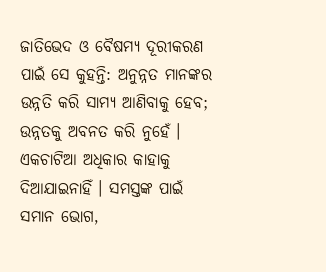ଜାତିଭେଦ ଓ ବୈଷମ୍ୟ ଦୂରୀକରଣ ପାଇଁ ସେ କୁହନ୍ତି: ଅନୁନ୍ନତ ମାନଙ୍କର ଉନ୍ନତି କରି ସାମ୍ୟ ଆଣିବାକୁ ହେବ; ଉନ୍ନତକୁ ଅବନତ କରି ନୁହେଁ । ଏକଚାଟିଆ ଅଧିକାର କାହାକୁ ଦିଆଯାଇନାହିଁ । ସମସ୍ତଙ୍କ ପାଇଁ ସମାନ ଭୋଗ,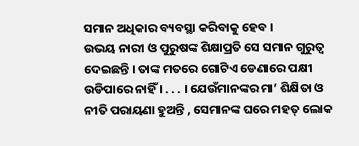ସମାନ ଅଧିକାର ବ୍ୟବସ୍ଥା କରିବାକୁ ହେବ ।
ଉଭୟ ନାରୀ ଓ ପୁରୁଷଙ୍କ ଶିକ୍ଷାପ୍ରତି ସେ ସମାନ ଗୁରୁତ୍ୱ ଦେଇଛନ୍ତି । ତାଙ୍କ ମତରେ ଗୋଟିଏ ଡେଣାରେ ପକ୍ଷୀ ଉଡିପାରେ ନାହିଁ । . . . । ଯେଉଁମାନଙ୍କର ମା’ ଶିକ୍ଷିତା ଓ ନୀତି ପରାୟଣା ହୁଅନ୍ତି , ସେମାନଙ୍କ ଘରେ ମହତ୍ ଲୋକ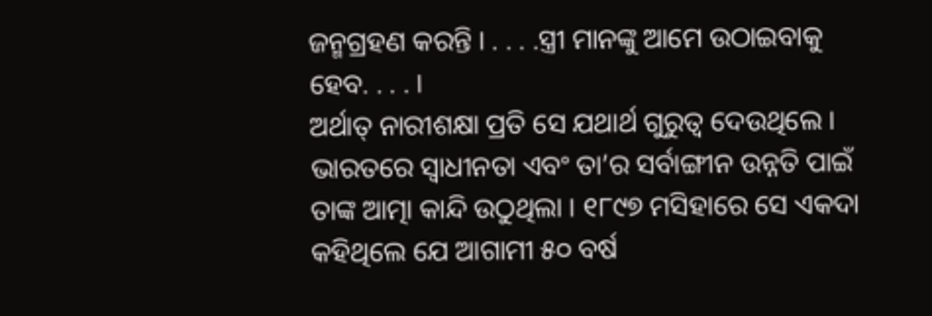ଜନ୍ମଗ୍ରହଣ କରନ୍ତି । . . . .ସ୍ତ୍ରୀ ମାନଙ୍କୁ ଆମେ ଉଠାଇବାକୁ ହେବ. . . . ।
ଅର୍ଥାତ୍ ନାରୀଶକ୍ଷା ପ୍ରତି ସେ ଯଥାର୍ଥ ଗୁରୁତ୍ୱ ଦେଉଥିଲେ ।
ଭାରତରେ ସ୍ୱାଧୀନତା ଏବଂ ତା’ର ସର୍ବାଙ୍ଗୀନ ଉନ୍ନତି ପାଇଁ ତାଙ୍କ ଆତ୍ମା କାନ୍ଦି ଉଠୁଥିଲା । ୧୮୯୭ ମସିହାରେ ସେ ଏକଦା କହିଥିଲେ ଯେ ଆଗାମୀ ୫୦ ବର୍ଷ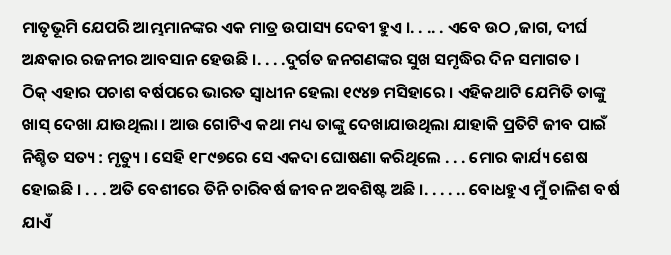ମାତୃଭୂମି ଯେପରି ଆମ୍ଭମାନଙ୍କର ଏକ ମାତ୍ର ଉପାସ୍ୟ ଦେବୀ ହୁଏ ।. . .. . ଏବେ ଉଠ ,ଜାଗ, ଦୀର୍ଘ ଅନ୍ଧକାର ରଜନୀର ଆବସାନ ହେଉଛି ।. . . .ଦୁର୍ଗତ ଜନଗଣଙ୍କର ସୁଖ ସମୃଦ୍ଧିର ଦିନ ସମାଗତ ।
ଠିକ୍ ଏହାର ପଚାଶ ବର୍ଷପରେ ଭାରତ ସ୍ୱାଧୀନ ହେଲା ୧୯୪୭ ମସିହାରେ । ଏହିକଥାଟି ଯେମିତି ତାଙ୍କୁ ଖାସ୍ ଦେଖା ଯାଉଥିଲା । ଆଉ ଗୋଟିଏ କଥା ମଧ୍ୟ ତାଙ୍କୁ ଦେଖାଯାଉଥିଲା ଯାହାକି ପ୍ରତିଟି ଜୀବ ପାଇଁ ନିଶ୍ଚିତ ସତ୍ୟ : ମୃତ୍ୟୁ । ସେହି ୧୮୯୭ରେ ସେ ଏକଦା ଘୋଷଣା କରିଥିଲେ . . . ମୋର କାର୍ଯ୍ୟ ଶେଷ ହୋଇଛି । . . . ଅତି ବେଶୀରେ ତିନି ଚାରିବର୍ଷ ଜୀବନ ଅବଶିଷ୍ଟ ଅଛି ।. . . . .. ବୋଧହୁଏ ମୁଁ ଚାଳିଶ ବର୍ଷ ଯାଏଁ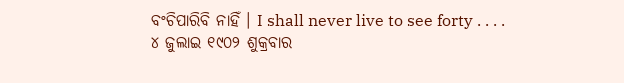ବଂଚିପାରିବି ନାହିଁ । I shall never live to see forty . . . .
୪ ଜୁଲାଇ ୧୯୦୨ ଶୁକ୍ରବାର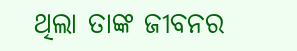ଥିଲା ତାଙ୍କ ଜୀବନର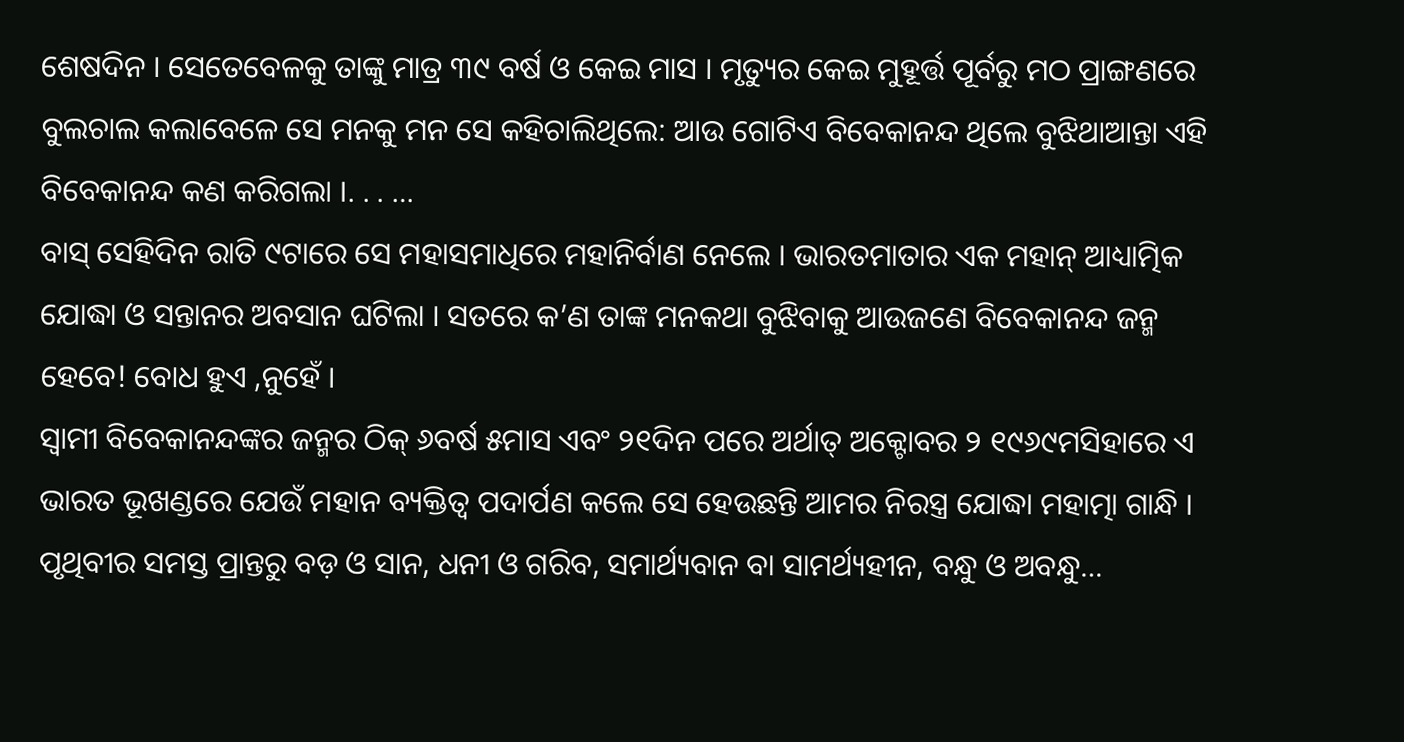ଶେଷଦିନ । ସେତେବେଳକୁ ତାଙ୍କୁ ମାତ୍ର ୩୯ ବର୍ଷ ଓ କେଇ ମାସ । ମୃତ୍ୟୁର କେଇ ମୁହୂର୍ତ୍ତ ପୂର୍ବରୁ ମଠ ପ୍ରାଙ୍ଗଣରେ ବୁଲଚାଲ କଲାବେଳେ ସେ ମନକୁ ମନ ସେ କହିଚାଲିଥିଲେ: ଆଉ ଗୋଟିଏ ବିବେକାନନ୍ଦ ଥିଲେ ବୁଝିଥାଆନ୍ତା ଏହି ବିବେକାନନ୍ଦ କଣ କରିଗଲା ।. . . …
ବାସ୍ ସେହିଦିନ ରାତି ୯ଟାରେ ସେ ମହାସମାଧିରେ ମହାନିର୍ବାଣ ନେଲେ । ଭାରତମାତାର ଏକ ମହାନ୍ ଆଧ୍ୟାତ୍ମିକ ଯୋଦ୍ଧା ଓ ସନ୍ତାନର ଅବସାନ ଘଟିଲା । ସତରେ କ’ଣ ତାଙ୍କ ମନକଥା ବୁଝିବାକୁ ଆଉଜଣେ ବିବେକାନନ୍ଦ ଜନ୍ମ ହେବେ! ବୋଧ ହୁଏ ,ନୁହେଁ ।
ସ୍ୱାମୀ ବିବେକାନନ୍ଦଙ୍କର ଜନ୍ମର ଠିକ୍ ୬ବର୍ଷ ୫ମାସ ଏବଂ ୨୧ଦିନ ପରେ ଅର୍ଥାତ୍ ଅକ୍ଟୋବର ୨ ୧୯୬୯ମସିହାରେ ଏ ଭାରତ ଭୂଖଣ୍ଡରେ ଯେଉଁ ମହାନ ବ୍ୟକ୍ତିତ୍ୱ ପଦାର୍ପଣ କଲେ ସେ ହେଉଛନ୍ତି ଆମର ନିରସ୍ତ୍ର ଯୋଦ୍ଧା ମହାତ୍ମା ଗାନ୍ଧି । ପୃଥିବୀର ସମସ୍ତ ପ୍ରାନ୍ତରୁ ବଡ଼ ଓ ସାନ, ଧନୀ ଓ ଗରିବ, ସମାର୍ଥ୍ୟବାନ ବା ସାମର୍ଥ୍ୟହୀନ, ବନ୍ଧୁ ଓ ଅବନ୍ଧୁ…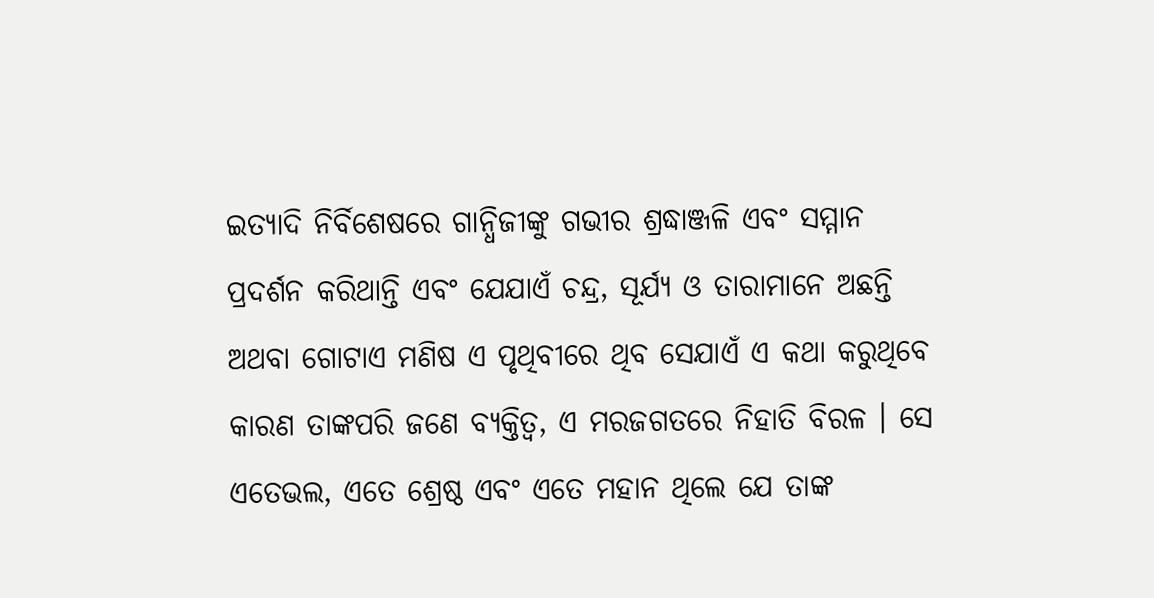ଇତ୍ୟାଦି ନିର୍ବିଶେଷରେ ଗାନ୍ଧିଜୀଙ୍କୁ ଗଭୀର ଶ୍ରଦ୍ଧାଞ୍ଜଳି ଏବଂ ସମ୍ମାନ ପ୍ରଦର୍ଶନ କରିଥାନ୍ତି ଏବଂ ଯେଯାଏଁ ଚନ୍ଦ୍ର, ସୂର୍ଯ୍ୟ ଓ ତାରାମାନେ ଅଛନ୍ତି ଅଥବା ଗୋଟାଏ ମଣିଷ ଏ ପୃଥିବୀରେ ଥିବ ସେଯାଏଁ ଏ କଥା କରୁଥିବେ କାରଣ ତାଙ୍କପରି ଜଣେ ବ୍ୟକ୍ତିତ୍ୱ, ଏ ମରଜଗତରେ ନିହାତି ବିରଳ । ସେ ଏତେଭଲ, ଏତେ ଶ୍ରେଷ୍ଠ ଏବଂ ଏତେ ମହାନ ଥିଲେ ଯେ ତାଙ୍କ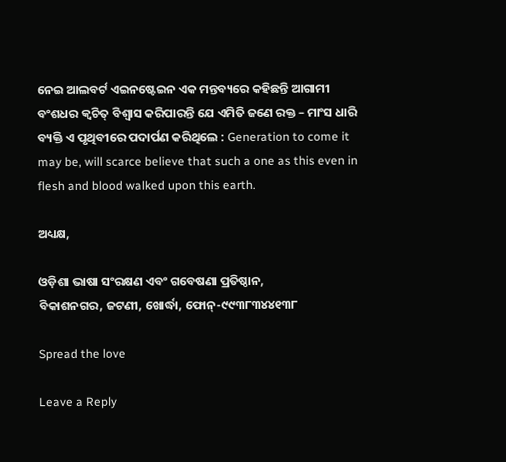ନେଇ ଆଲବର୍ଟ ଏଇନଷ୍ଟେଇନ ଏକ ମନ୍ତବ୍ୟରେ କହିଛନ୍ତି ଆଗାମୀ ବଂଶଧର କ୍ୱଚିତ୍ ବିଶ୍ୱାସ କରିପାରନ୍ତି ଯେ ଏମିତି ଜଣେ ରକ୍ତ – ମାଂସ ଧାରି ବ୍ୟକ୍ତି ଏ ପୃଥିବୀରେ ପଦାର୍ପଣ କରିଥିଲେ : Generation to come it may be, will scarce believe that such a one as this even in flesh and blood walked upon this earth.

ଅଧ୍ୟକ୍ଷ,

ଓଡ଼ିଶା ଭାଷା ସଂରକ୍ଷଣ ଏବଂ ଗବେଷଣା ପ୍ରତିଷ୍ଠାନ,
ବିକାଶନଗର, ଜଟଣୀ, ଖୋର୍ଦ୍ଧା, ଫୋନ୍‌-୯୯୩୮୩୪୪୧୩୮

Spread the love

Leave a Reply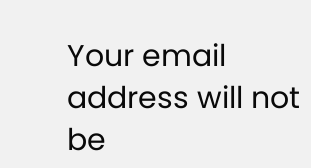Your email address will not be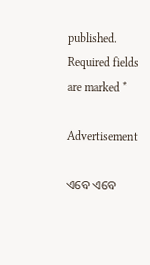published. Required fields are marked *

Advertisement

ଏବେ ଏବେ